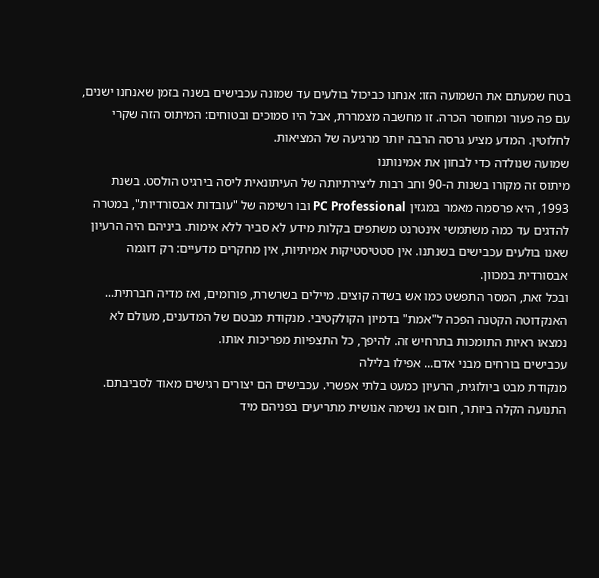בטח שמעתם את השמועה הזו: אנחנו כביכול בולעים עד שמונה עכבישים בשנה בזמן שאנחנו ישנים, עם פה פעור ומחוסר הכרה. זו מחשבה מצמררת, אבל היו סמוכים ובטוחים: המיתוס הזה שקרי לחלוטין. המדע מציע גרסה הרבה יותר מרגיעה של המציאות.
שמועה שנולדה כדי לבחון את אמינותנו
מיתוס זה מקורו בשנות ה-90 וחב רבות ליצירתיותה של העיתונאית ליסה בירגיט הולסט. בשנת 1993, היא פרסמה מאמר במגזין PC Professional ובו רשימה של "עובדות אבסורדיות", במטרה להדגים עד כמה משתמשי אינטרנט משתפים בקלות מידע לא סביר ללא אימות. ביניהם היה הרעיון שאנו בולעים עכבישים בשנתנו. אין סטטיסטיקות אמיתיות, אין מחקרים מדעיים: רק דוגמה אבסורדית במכוון.
ובכל זאת, המסר התפשט כמו אש בשדה קוצים. מיילים בשרשרת, פורומים, ואז מדיה חברתית... האנקדוטה הקטנה הפכה ל"אמת" בדמיון הקולקטיבי. מנקודת מבטם של המדענים, מעולם לא נמצאו ראיות התומכות בתרחיש זה. להיפך, כל התצפיות מפריכות אותו.
עכבישים בורחים מבני אדם... אפילו בלילה
מנקודת מבט ביולוגית, הרעיון כמעט בלתי אפשרי. עכבישים הם יצורים רגישים מאוד לסביבתם. התנועה הקלה ביותר, חום או נשימה אנושית מתריעים בפניהם מיד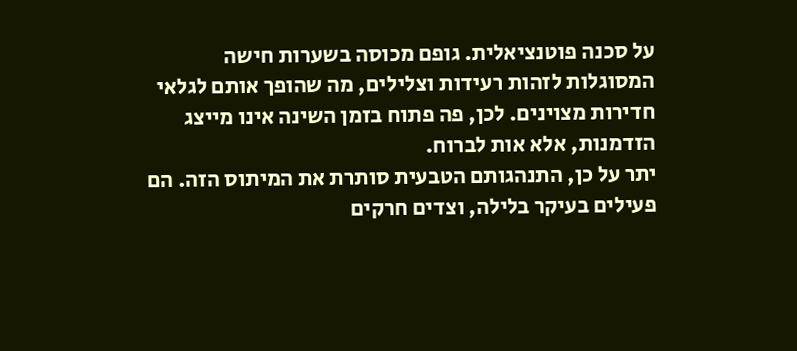על סכנה פוטנציאלית. גופם מכוסה בשערות חישה המסוגלות לזהות רעידות וצלילים, מה שהופך אותם לגלאי חדירות מצוינים. לכן, פה פתוח בזמן השינה אינו מייצג הזדמנות, אלא אות לברוח.
יתר על כן, התנהגותם הטבעית סותרת את המיתוס הזה. הם פעילים בעיקר בלילה, וצדים חרקים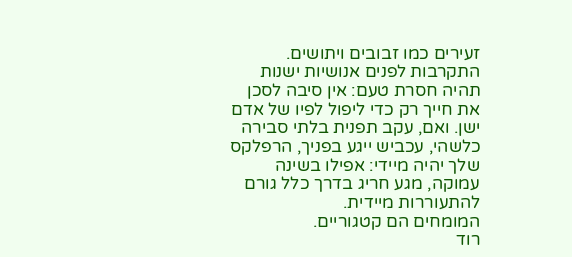זעירים כמו זבובים ויתושים. התקרבות לפנים אנושיות ישנות תהיה חסרת טעם: אין סיבה לסכן את חייך רק כדי ליפול לפיו של אדם ישן. ואם, עקב תפנית בלתי סבירה כלשהי, עכביש ייגע בפניך, הרפלקס שלך יהיה מיידי: אפילו בשינה עמוקה, מגע חריג בדרך כלל גורם להתעוררות מיידית.
המומחים הם קטגוריים.
רוד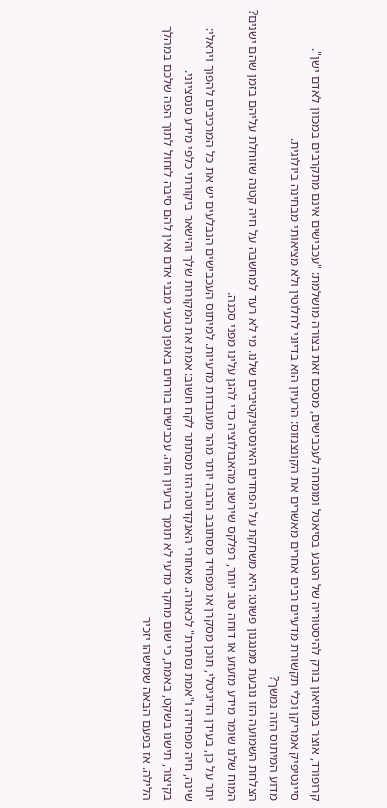קרופורד, אוצר במוזיאון בורק להיסטוריה של הטבע בסיאטל ומומחה לעכבישים, מסכם זאת בצורה מושלמת: "עכבישים אינם מתקרבים במכוון לאדם ישן". סיינטיפיק אמריקן וכלי תקשורת מדעיים רבים אחרים מאשרים את הקונצנזוס: הרעיון הוא בדיוני לחלוטין ולא מציאותי מבחינה ביולוגית.
מדוע המיתוס הזה נמשך?
הצלחת השמועה הזו נובעת ממנגנון פשוט: היא משחקת על הפחדים האינסטינקטיביים שלנו. מי לא רעד למחשבה על חיה קטנה שזוחלת עליהם בזמן שהם ישנים? המוח שלנו שומר מידע מזעזע או דוחה טוב יותר, רפלקס שירשנו מהאבולוציה כדי להגן עלינו מפני סכנה.
יתר על כן, בעידן הדיגיטלי, תוכן מסקרן או מפחיד מסתובב הרבה יותר מהר מעובדות מדעיות. למיתוס העכבישים הנבלעים יש את כל המרכיבים להפוך ויראלי: שינה, חיה מפחידה ו"אמת נסתרת" לכאורה. מאחורי האנקדוטה הזו מסתתר לקח חשוב: אמת את המקורות שלך והישאר ביקורתי כלפי מידע סנסציוני.
בקיצור, תישנו בשקט, באמת, כי שום מחקר מדעי לא תומך ברעיון הזה. עכבישים בורחים באופן טבעי מבני אדם ואין להם סיבה לזחול לתוך הפה שלכם במהלך הלילה. אז בפעם הבאה שמישהו יזכיר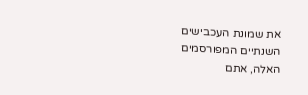את שמונת העכבישים השנתיים המפורסמים האלה, אתם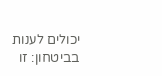יכולים לענות בביטחון: זו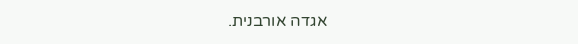אגדה אורבנית.